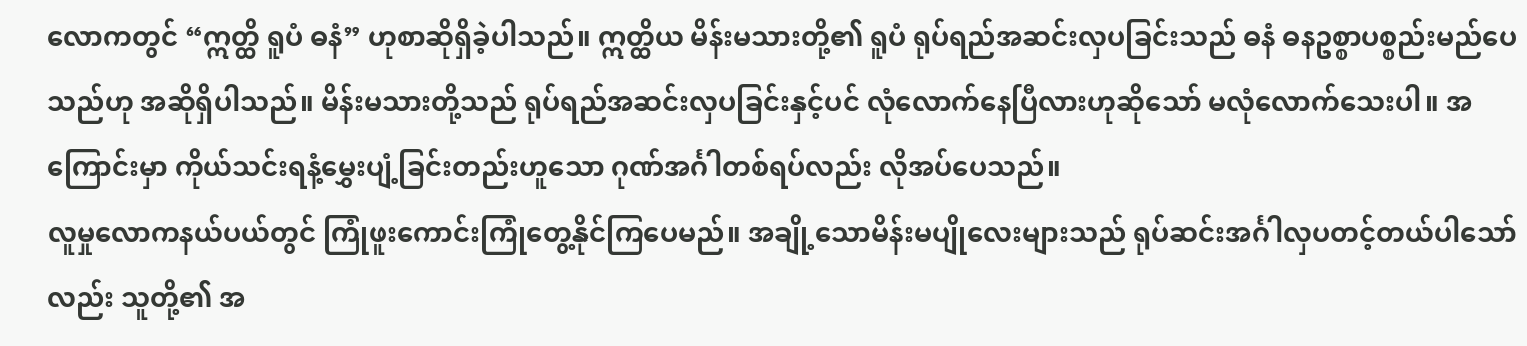လောကတွင် “ဣတ္ထိ ရူပံ ဓနံ” ဟုစာဆိုရှိခဲ့ပါသည်။ ဣတ္ထိယ မိန်းမသားတို့၏ ရူပံ ရုပ်ရည်အဆင်းလှပခြင်းသည် ဓနံ ဓနဥစ္စာပစ္စည်းမည်ပေသည်ဟု အဆိုရှိပါသည်။ မိန်းမသားတို့သည် ရုပ်ရည်အဆင်းလှပခြင်းနှင့်ပင် လုံလောက်နေပြီလားဟုဆိုသော် မလုံလောက်သေးပါ။ အကြောင်းမှာ ကိုယ်သင်းရနံ့မွှေးပျံ့ခြင်းတည်းဟူသော ဂုဏ်အင်္ဂါတစ်ရပ်လည်း လိုအပ်ပေသည်။
လူမှုလောကနယ်ပယ်တွင် ကြုံဖူးကောင်းကြုံတွေ့နိုင်ကြပေမည်။ အချို့သောမိန်းမပျိုလေးများသည် ရုပ်ဆင်းအင်္ဂါလှပတင့်တယ်ပါသော်လည်း သူတို့၏ အ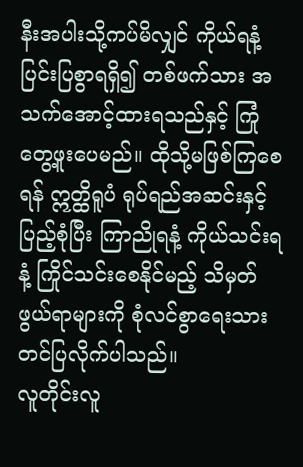နီးအပါးသို့ကပ်မိလျှင် ကိုယ်ရနံ့ပြင်းပြစွာရရှိ၍ တစ်ဖက်သား အသက်အောင့်ထားရသည်နှင့် ကြုံတွေ့ဖူးပေမည်။ ထိုသို့မဖြစ်ကြစေရန် ဣတ္ထိရူပံ ရုပ်ရည်အဆင်းနှင့်ပြည့်စုံပြီး ကြာညိုရနံ့ ကိုယ်သင်းရနံ့ ကြိုင်သင်းစေနိုင်မည့် သိမှတ်ဖွယ်ရာများကို စုံလင်စွာရေးသားတင်ပြလိုက်ပါသည်။
လူတိုင်းလူ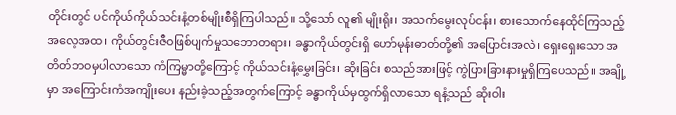တိုင်းတွင် ပင်ကိုယ်ကိုယ်သင်းနံ့တစ်မျိုးစီရှိကြပါသည်။ သို့သော် လူ၏ မျိုးရိုး၊ အသက်မွေးလုပ်ငန်း၊ စားသောက်နေထိုင်ကြသည့် အလေ့အထ၊ ကိုယ်တွင်းဇီဝဖြစ်ပျက်မှုသဘောတရား၊ ခန္ဓာကိုယ်တွင်းရှိ ဟော်မုန်းဓာတ်တို့၏ အပြောင်းအလဲ၊ ရှေးရှေးသော အတိတ်ဘဝမှပါလာသော ကံကြမ္မာတို့ကြောင့် ကိုယ်သင်းနံ့မွှေးခြင်း၊ ဆိုးခြင်း စသည်အားဖြင့် ကွဲပြားခြားနားမှုရှိကြပေသည်။ အချို့မှာ အကြောင်းကံအကျိုးပေး နည်းခဲ့သည့်အတွက်ကြောင့် ခန္ဓာကိုယ်မှထွက်ရှိလာသော ရနံ့သည် ဆိုးဝါး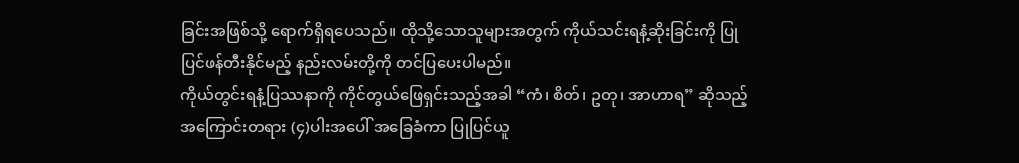ခြင်းအဖြစ်သို့ ရောက်ရှိရပေသည်။ ထိုသို့သောသူများအတွက် ကိုယ်သင်းရနံ့ဆိုးခြင်းကို ပြုပြင်ဖန်တီးနိုင်မည့် နည်းလမ်းတို့ကို တင်ပြပေးပါမည်။
ကိုယ်တွင်းရနံ့ပြဿနာကို ကိုင်တွယ်ဖြေရှင်းသည့်အခါ “ကံ၊ စိတ်၊ ဥတု၊ အာဟာရ” ဆိုသည့် အကြောင်းတရား (၄)ပါးအပေါ် အခြေခံကာ ပြုပြင်ယူ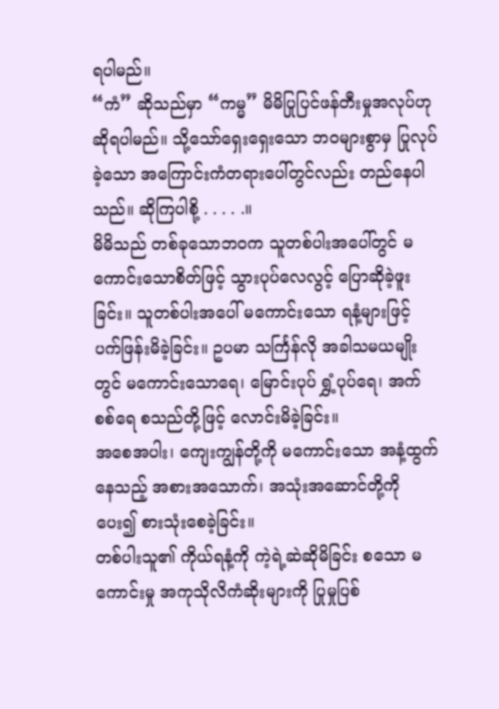ရပါမည်။
“ကံ” ဆိုသည်မှာ “ကမ္မ” မိမိပြုပြင်ဖန်တီးမှုအလုပ်ဟု ဆိုရပါမည်။ သို့သော်ရှေးရှေးသော ဘဝများစွာမှ ပြုလုပ်ခဲ့သော အကြောင်းကံတရားပေါ်တွင်လည်း တည်နေပါသည်။ ဆိုကြပါစို့ . . . . .။
မိမိသည် တစ်ခုသောဘဝက သူတစ်ပါးအပေါ်တွင် မကောင်းသောစိတ်ဖြင့် သွားပုပ်လေလွင့် ပြောဆိုခဲ့ဖူးခြင်း။ သူတစ်ပါးအပေါ် မကောင်းသော ရနံ့များဖြင့် ပက်ဖြန်းမိခဲ့ခြင်း။ ဥပမာ သင်္ကြန်လို အခါသမယမျိုးတွင် မကောင်းသောရေ၊ မြောင်းပုပ် ရွှံ့ပုပ်ရေ၊ အက်စစ်ရေ စသည်တို့ဖြင့် လောင်းမိခဲ့ခြင်း။
အစေအပါး၊ ကျေးကျွန်တို့ကို မကောင်းသော အနံ့ထွက်နေသည့် အစားအသောက်၊ အသုံးအဆောင်တို့ကို ပေး၍ စားသုံးစေခဲ့ခြင်း။
တစ်ပါးသူ၏ ကိုယ်ရနံ့ကို ကဲ့ရဲ့ဆဲဆိုမိခြင်း စသော မကောင်းမှု အကုသိုလိကံဆိုးများကို ပြုမှုပြစ်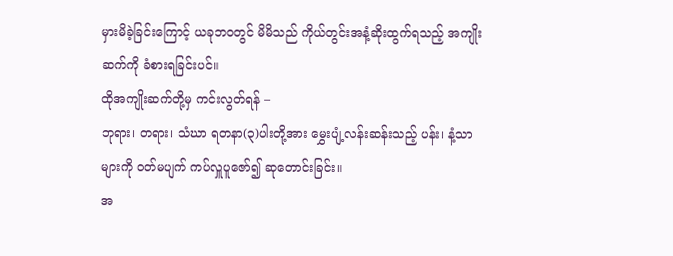မှားမိခဲ့ခြင်းကြောင့် ယခုဘဝတွင် မိမိသည် ကိုယ်တွင်းအနံ့ဆိုးထွက်ရသည့် အကျိုးဆက်ကို ခံစားရခြင်းပင်။
ထိုအကျိုးဆက်တို့မှ ကင်းလွတ်ရန် –
ဘုရား၊ တရား၊ သံဃာ ရတနာ(၃)ပါးတို့အား မွှေးပျံ့လန်းဆန်းသည့် ပန်း၊ နံ့သာများကို ဝတ်မပျက် ကပ်လှူပူဇော်၍ ဆုတောင်းခြင်း။
အ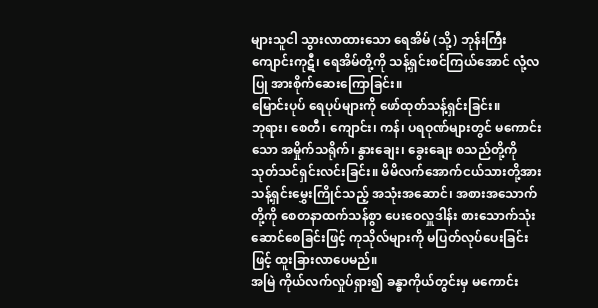များသူငါ သွားလာထားသော ရေအိမ် (သို့) ဘုန်းကြီးကျောင်းကုဋီ၊ ရေအိမ်တို့ကို သန့်ရှင်းစင်ကြယ်အောင် လုံ့လပြု အားစိုက်ဆေးကြောခြင်း။
မြောင်းပုပ် ရေပုပ်များကို ဖော်ထုတ်သန့်ရှင်းခြင်း။
ဘုရား၊ စေတီ၊ ကျောင်း၊ ကန်၊ ပရဝုဏ်များတွင် မကောင်းသော အမှိုက်သရိုက်၊ နွားချေး၊ ခွေးချေး စသည်တို့ကို သုတ်သင်ရှင်းလင်းခြင်း။ မိမိလက်အောက်ငယ်သားတို့အား သန့်ရှင်းမွှေးကြိုင်သည့် အသုံးအဆောင်၊ အစားအသောက်တို့ကို စေတနာထက်သန်စွာ ပေးဝေလှူဒါန်း စားသောက်သုံးဆောင်စေခြင်းဖြင့် ကုသိုလ်များကို မပြတ်လုပ်ပေးခြင်းဖြင့် ထူးခြားလာပေမည်။
အမြဲ ကိုယ်လက်လှုပ်ရှား၍ ခန္ဓာကိုယ်တွင်းမှ မကောင်း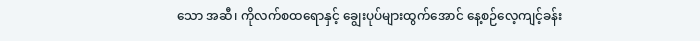သော အဆီ၊ ကိုလက်စထရောနှင့် ချွေးပုပ်များထွက်အောင် နေ့စဉ်လေ့ကျင့်ခန်း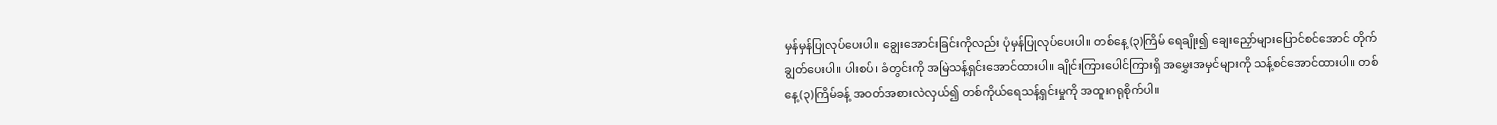မှန်မှန်ပြုလုပ်ပေးပါ။ ချွေးအောင်းခြင်းကိုလည်း ပုံမှန်ပြုလုပ်ပေးပါ။ တစ်နေ့ (၃)ကြိမ် ရေချိုး၍ ချေးညှော်များပြောင်စင်အောင် တိုက်ချွတ်ပေးပါ။ ပါးစပ်၊ ခံတွင်းကို အမြဲသန့်ရှင်းအောင်ထားပါ။ ချိုင်းကြားပေါင်ကြားရှိ အမွှေးအမှင်များကို သန့်စင်အောင်ထားပါ။ တစ်နေ့(၃)ကြိမ်ခန့် အဝတ်အစားလဲလှယ်၍ တစ်ကိုယ်ရေသန့်ရှင်းမှုကို အထူးဂရုစိုက်ပါ။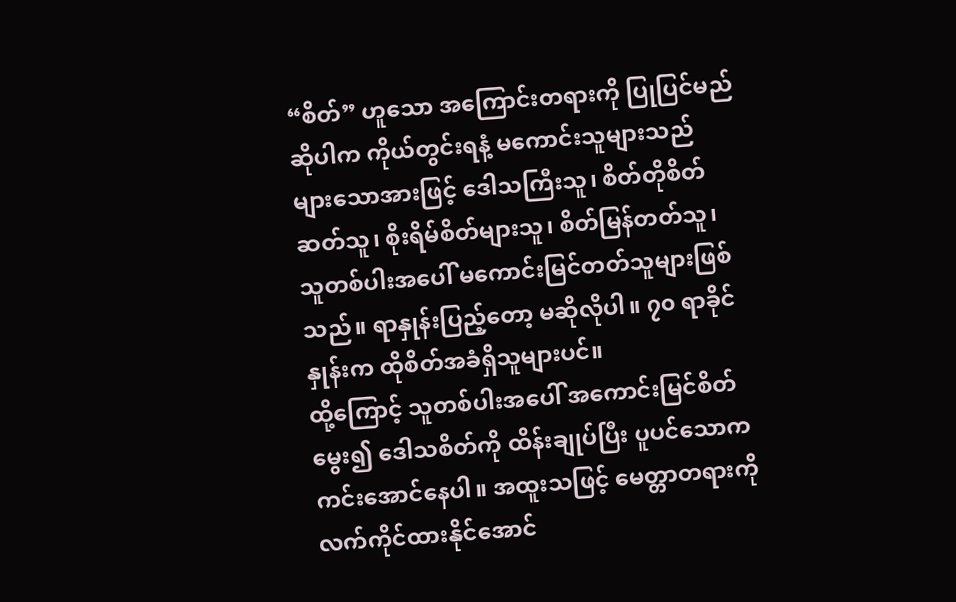“စိတ်” ဟူသော အကြောင်းတရားကို ပြုပြင်မည်ဆိုပါက ကိုယ်တွင်းရနံ့ မကောင်းသူများသည် များသောအားဖြင့် ဒေါသကြီးသူ၊ စိတ်တိုစိတ်ဆတ်သူ၊ စိုးရိမ်စိတ်များသူ၊ စိတ်မြန်တတ်သူ၊ သူတစ်ပါးအပေါ် မကောင်းမြင်တတ်သူများဖြစ်သည်။ ရာနှုန်းပြည့်တော့ မဆိုလိုပါ။ ၇၀ ရာခိုင်နှုန်းက ထိုစိတ်အခံရှိသူများပင်။
ထို့ကြောင့် သူတစ်ပါးအပေါ် အကောင်းမြင်စိတ်မွေး၍ ဒေါသစိတ်ကို ထိန်းချုပ်ပြီး ပူပင်သောကကင်းအောင်နေပါ။ အထူးသဖြင့် မေတ္တာတရားကို လက်ကိုင်ထားနိုင်အောင်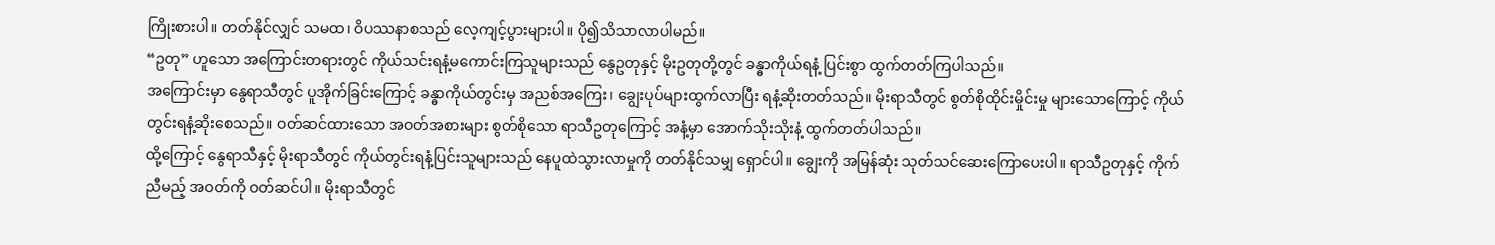ကြိုးစားပါ။ တတ်နိုင်လျှင် သမထ၊ ဝိပဿနာစသည် လေ့ကျင့်ပွားများပါ။ ပို၍သိသာလာပါမည်။
“ဥတု” ဟူသော အကြောင်းတရားတွင် ကိုယ်သင်းရနံ့မကောင်းကြသူများသည် နွေဥတုနှင့် မိုးဥတုတို့တွင် ခန္ဓာကိုယ်ရနံ့ ပြင်းစွာ ထွက်တတ်ကြပါသည်။
အကြောင်းမှာ နွေရာသီတွင် ပူအိုက်ခြင်းကြောင့် ခန္ဓာကိုယ်တွင်းမှ အညစ်အကြေး၊ ချွေးပုပ်များထွက်လာပြီး ရနံ့ဆိုးတတ်သည်။ မိုးရာသီတွင် စွတ်စိုထိုင်းမှိုင်းမှု များသောကြောင့် ကိုယ်တွင်းရနံ့ဆိုးစေသည်။ ဝတ်ဆင်ထားသော အဝတ်အစားများ စွတ်စိုသော ရာသီဥတုကြောင့် အနံ့မှာ အောက်သိုးသိုးနံ့ ထွက်တတ်ပါသည်။
ထို့ကြောင့် နွေရာသီနှင့် မိုးရာသီတွင် ကိုယ်တွင်းရနံ့ပြင်းသူများသည် နေပူထဲသွားလာမှုကို တတ်နိုင်သမျှ ရှောင်ပါ။ ချွေးကို အမြန်ဆုံး သုတ်သင်ဆေးကြောပေးပါ။ ရာသီဥတုနှင့် ကိုက်ညီမည့် အဝတ်ကို ဝတ်ဆင်ပါ။ မိုးရာသီတွင်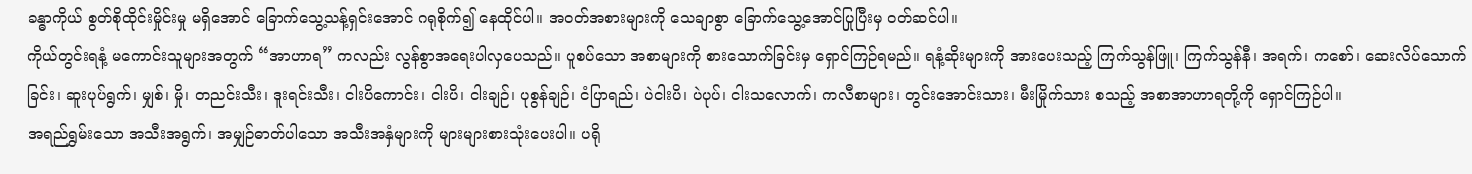ခန္ဓာကိုယ် စွတ်စိုထိုင်းမှိုင်းမှု မရှိအောင် ခြောက်သွေ့သန့်ရှင်းအောင် ဂရုစိုက်၍ နေထိုင်ပါ။ အဝတ်အစားများကို သေချာစွာ ခြောက်သွေ့အောင်ပြုပြီးမှ ဝတ်ဆင်ပါ။
ကိုယ်တွင်းရနံ့ မကောင်းသူများအတွက် “အာဟာရ” ကလည်း လွန်စွာအရေးပါလှပေသည်။ ပူစပ်သော အစာများကို စားသောက်ခြင်းမှ ရှောင်ကြဉ်ရမည်။ ရနံ့ဆိုးများကို အားပေးသည့် ကြက်သွန်ဖြူ၊ ကြက်သွန်နီ၊ အရက်၊ ကစော်၊ ဆေးလိပ်သောက်ခြင်း၊ ဆူးပုပ်ရွက်၊ မျှစ်၊ မှို၊ တညင်းသီး၊ ဒူးရင်းသီး၊ ငါးပိကောင်း၊ ငါးပိ၊ ငါးချဉ်၊ ပုစွန်ချဉ်၊ ငံပြာရည်၊ ပဲငါးပိ၊ ပဲပုပ်၊ ငါးသလောက်၊ ကလီစာများ၊ တွင်းအောင်းသား၊ မီးမြိုက်သား စသည့် အစာအာဟာရတို့ကို ရှောင်ကြဉ်ပါ။
အရည်ရွှမ်းသော အသီးအရွက်၊ အမျှဉ်ဓာတ်ပါသော အသီးအနှံများကို များများစားသုံးပေးပါ။ ပရို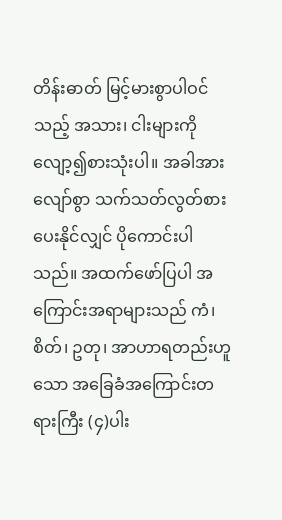တိန်းဓာတ် မြင့်မားစွာပါဝင်သည့် အသား၊ ငါးများကို လျော့၍စားသုံးပါ။ အခါအားလျော်စွာ သက်သတ်လွတ်စားပေးနိုင်လျှင် ပိုကောင်းပါသည်။ အထက်ဖော်ပြပါ အကြောင်းအရာများသည် ကံ၊ စိတ်၊ ဥတု၊ အာဟာရတည်းဟူသော အခြေခံအကြောင်းတရားကြီး (၄)ပါး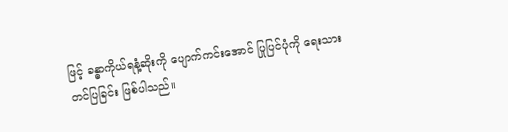ဖြင့် ခန္ဓာကိုယ်ရနံ့ဆိုးကို ပျောက်ကင်းအောင် ပြုပြင်ပုံကို ရေးသားတင်ပြခြင်း ဖြစ်ပါသည်။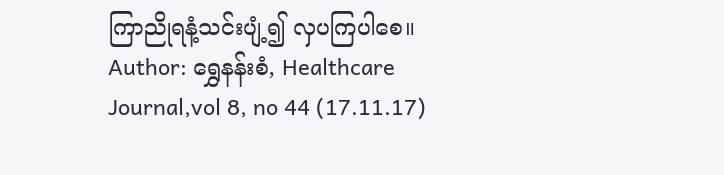ကြာညိုရနံ့သင်းပျံ့၍ လှပကြပါစေ။
Author: ရွှေနန်းစံ, Healthcare Journal,vol 8, no 44 (17.11.17)